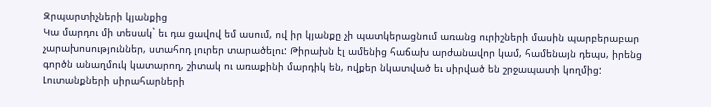Զրպարտիչների կյանքից
Կա մարդու մի տեսակ` եւ դա ցավով եմ ասում, ով իր կյանքը չի պատկերացնում առանց ուրիշների մասին պարբերաբար չարախոսություններ, ստահոդ լուրեր տարածելու: Թիրախն էլ ամենից հաճախ արժանավոր կամ, համենայն դեպս, իրենց գործն անաղմուկ կատարող, շիտակ ու առաքինի մարդիկ են, ովքեր նկատված եւ սիրված են շրջապատի կողմից:
Լուտանքների սիրահարների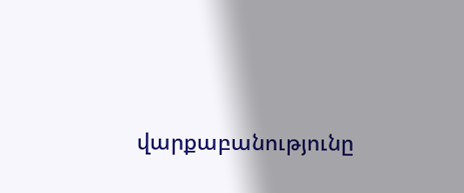վարքաբանությունը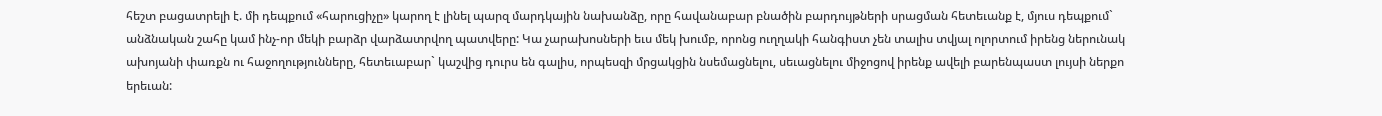հեշտ բացատրելի է. մի դեպքում «հարուցիչը» կարող է լինել պարզ մարդկային նախանձը, որը հավանաբար բնածին բարդույթների սրացման հետեւանք է, մյուս դեպքում` անձնական շահը կամ ինչ-որ մեկի բարձր վարձատրվող պատվերը: Կա չարախոսների եւս մեկ խումբ, որոնց ուղղակի հանգիստ չեն տալիս տվյալ ոլորտում իրենց ներունակ ախոյանի փառքն ու հաջողությունները, հետեւաբար` կաշվից դուրս են գալիս, որպեսզի մրցակցին նսեմացնելու, սեւացնելու միջոցով իրենք ավելի բարենպաստ լույսի ներքո երեւան: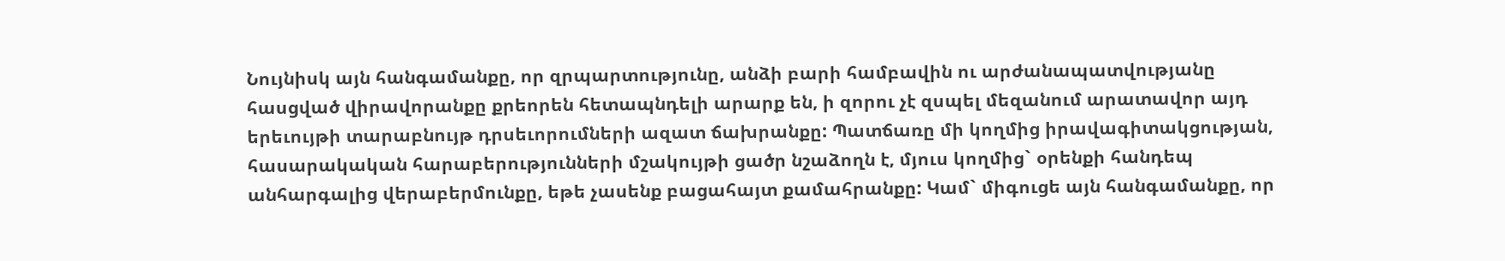Նույնիսկ այն հանգամանքը, որ զրպարտությունը, անձի բարի համբավին ու արժանապատվությանը հասցված վիրավորանքը քրեորեն հետապնդելի արարք են, ի զորու չէ զսպել մեզանում արատավոր այդ երեւույթի տարաբնույթ դրսեւորումների ազատ ճախրանքը: Պատճառը մի կողմից իրավագիտակցության, հասարակական հարաբերությունների մշակույթի ցածր նշաձողն է, մյուս կողմից` օրենքի հանդեպ անհարգալից վերաբերմունքը, եթե չասենք բացահայտ քամահրանքը: Կամ` միգուցե այն հանգամանքը, որ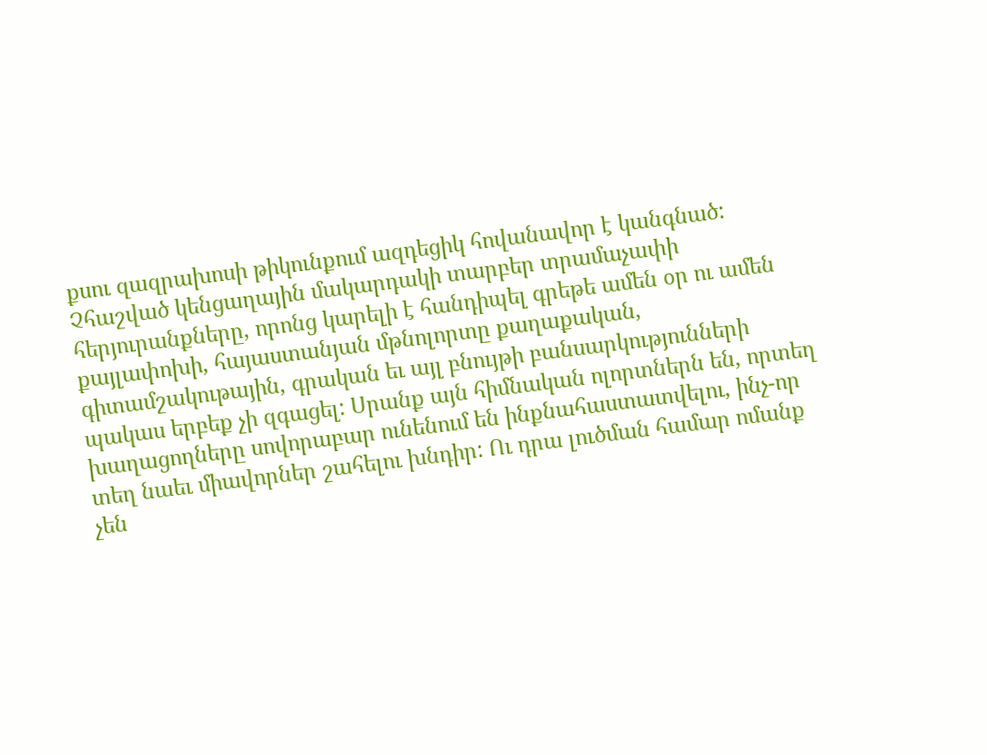քսու զազրախոսի թիկունքում ազդեցիկ հովանավոր է կանգնած:
Չհաշված կենցաղային մակարդակի տարբեր տրամաչափի հերյուրանքները, որոնց կարելի է հանդիպել գրեթե ամեն օր ու ամեն քայլափոխի, հայաստանյան մթնոլորտը քաղաքական, գիտամշակութային, գրական եւ այլ բնույթի բանսարկությունների պակաս երբեք չի զգացել: Սրանք այն հիմնական ոլորտներն են, որտեղ խաղացողները սովորաբար ունենում են ինքնահաստատվելու, ինչ-որ տեղ նաեւ միավորներ շահելու խնդիր: Ու դրա լուծման համար ոմանք չեն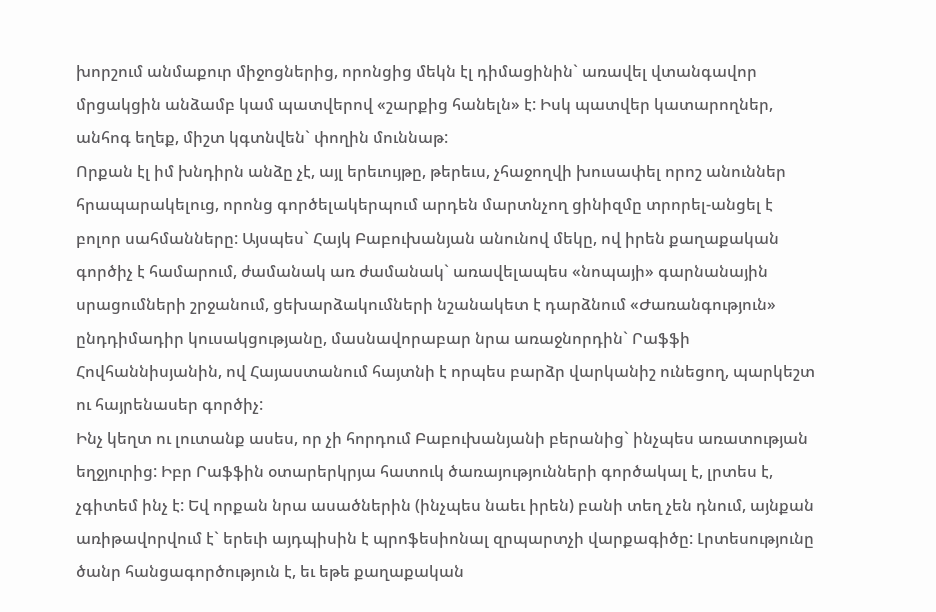խորշում անմաքուր միջոցներից, որոնցից մեկն էլ դիմացինին` առավել վտանգավոր մրցակցին անձամբ կամ պատվերով «շարքից հանելն» է: Իսկ պատվեր կատարողներ, անհոգ եղեք, միշտ կգտնվեն` փողին մուննաթ:
Որքան էլ իմ խնդիրն անձը չէ, այլ երեւույթը, թերեւս, չհաջողվի խուսափել որոշ անուններ հրապարակելուց, որոնց գործելակերպում արդեն մարտնչող ցինիզմը տրորել-անցել է բոլոր սահմանները: Այսպես` Հայկ Բաբուխանյան անունով մեկը, ով իրեն քաղաքական գործիչ է համարում, ժամանակ առ ժամանակ` առավելապես «նոպայի» գարնանային սրացումների շրջանում, ցեխարձակումների նշանակետ է դարձնում «Ժառանգություն» ընդդիմադիր կուսակցությանը, մասնավորաբար նրա առաջնորդին` Րաֆֆի Հովհաննիսյանին, ով Հայաստանում հայտնի է որպես բարձր վարկանիշ ունեցող, պարկեշտ ու հայրենասեր գործիչ:
Ինչ կեղտ ու լուտանք ասես, որ չի հորդում Բաբուխանյանի բերանից` ինչպես առատության եղջյուրից: Իբր Րաֆֆին օտարերկրյա հատուկ ծառայությունների գործակալ է, լրտես է, չգիտեմ ինչ է: Եվ որքան նրա ասածներին (ինչպես նաեւ իրեն) բանի տեղ չեն դնում, այնքան առիթավորվում է` երեւի այդպիսին է պրոֆեսիոնալ զրպարտչի վարքագիծը: Լրտեսությունը ծանր հանցագործություն է, եւ եթե քաղաքական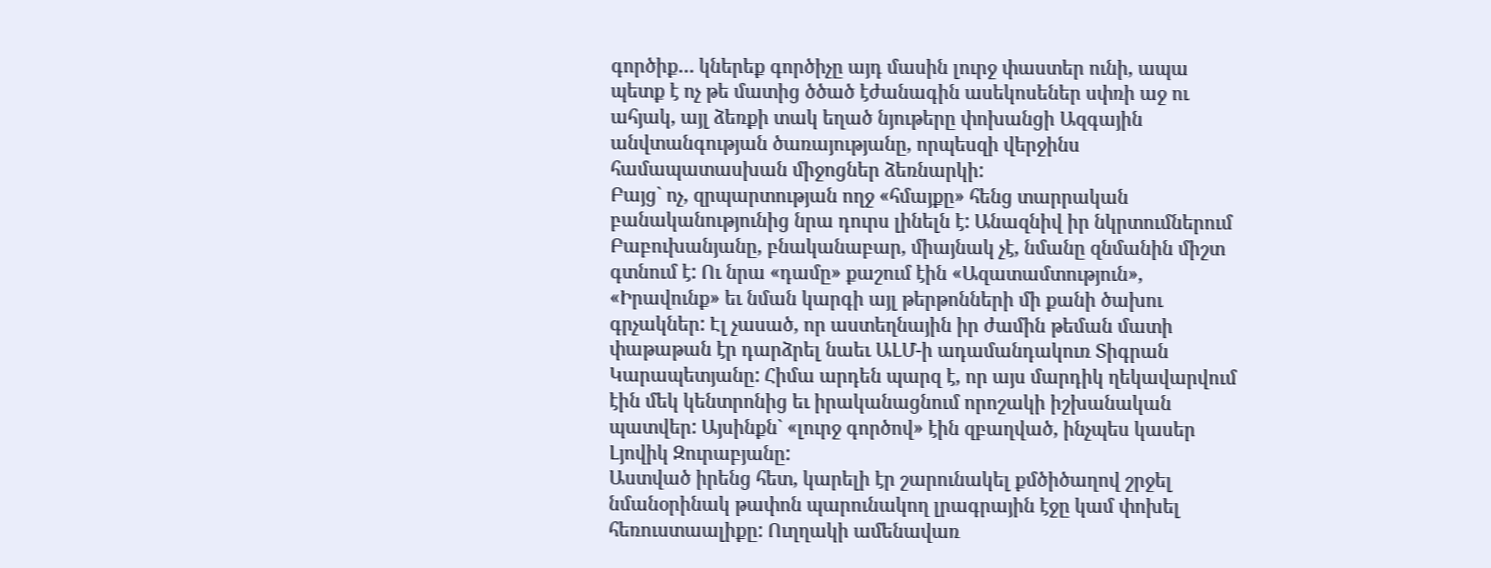գործիք… կներեք գործիչը այդ մասին լուրջ փաստեր ունի, ապա պետք է ոչ թե մատից ծծած էժանագին ասեկոսեներ սփռի աջ ու ահյակ, այլ ձեռքի տակ եղած նյութերը փոխանցի Ազգային անվտանգության ծառայությանը, որպեսզի վերջինս համապատասխան միջոցներ ձեռնարկի:
Բայց` ոչ, զրպարտության ողջ «հմայքը» հենց տարրական բանականությունից նրա դուրս լինելն է: Անազնիվ իր նկրտումներում Բաբուխանյանը, բնականաբար, միայնակ չէ, նմանը զնմանին միշտ գտնում է: Ու նրա «դամը» քաշում էին «Ազատամտություն», «Իրավունք» եւ նման կարգի այլ թերթոնների մի քանի ծախու գրչակներ: Էլ չասած, որ աստեղնային իր ժամին թեման մատի փաթաթան էր դարձրել նաեւ ԱԼՄ-ի ադամանդակուռ Տիգրան Կարապետյանը: Հիմա արդեն պարզ է, որ այս մարդիկ ղեկավարվում էին մեկ կենտրոնից եւ իրականացնում որոշակի իշխանական պատվեր: Այսինքն` «լուրջ գործով» էին զբաղված, ինչպես կասեր Լյովիկ Զուրաբյանը:
Աստված իրենց հետ, կարելի էր շարունակել քմծիծաղով շրջել նմանօրինակ թափոն պարունակող լրագրային էջը կամ փոխել հեռուստաալիքը: Ուղղակի ամենավառ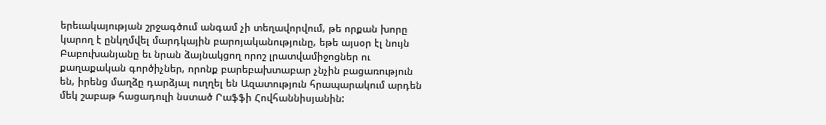երեւակայության շրջագծում անգամ չի տեղավորվում, թե որքան խորը կարող է ընկղմվել մարդկային բարոյականությունը, եթե այսօր էլ նույն Բաբուխանյանը եւ նրան ձայնակցող որոշ լրատվամիջոցներ ու քաղաքական գործիչներ, որոնք բարեբախտաբար չնչին բացառություն են, իրենց մաղձը դարձյալ ուղղել են Ազատություն հրապարակում արդեն մեկ շաբաթ հացադուլի նստած Րաֆֆի Հովհաննիսյանին: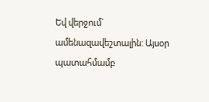Եվ վերջում` ամենազավեշտալին: Այսօր պատահմամբ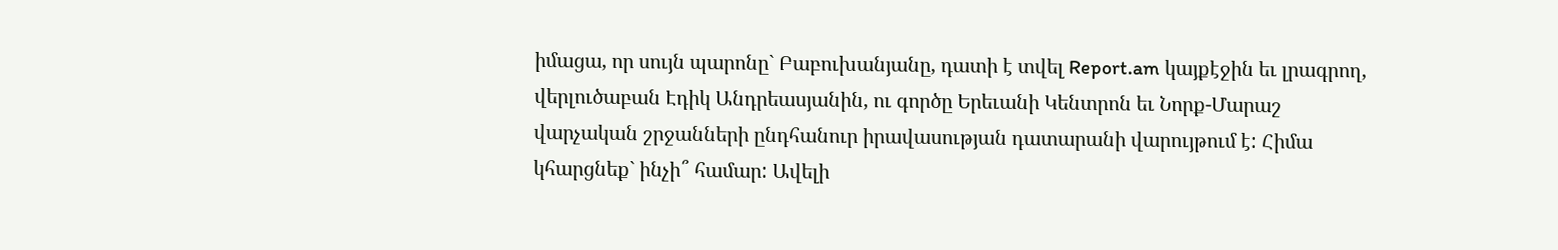իմացա, որ սույն պարոնը` Բաբուխանյանը, դատի է տվել Report.am կայքէջին եւ լրագրող, վերլուծաբան Էդիկ Անդրեասյանին, ու գործը Երեւանի Կենտրոն եւ Նորք-Մարաշ վարչական շրջանների ընդհանուր իրավասության դատարանի վարույթում է: Հիմա կհարցնեք` ինչի՞ համար: Ավելի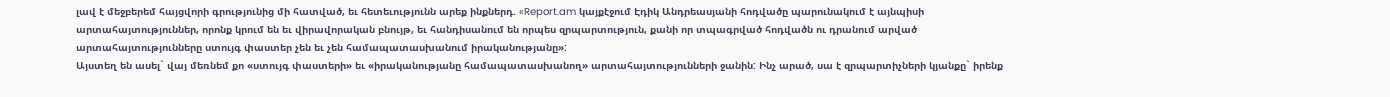լավ է մեջբերեմ հայցվորի գրությունից մի հատված, եւ հետեւությունն արեք ինքներդ. «Report.am կայքէջում Էդիկ Անդրեասյանի հոդվածը պարունակում է այնպիսի արտահայտություններ, որոնք կրում են եւ վիրավորական բնույթ, եւ հանդիսանում են որպես զրպարտություն, քանի որ տպագրված հոդվածն ու դրանում արված արտահայտությունները ստույգ փաստեր չեն եւ չեն համապատասխանում իրականությանը»:
Այստեղ են ասել` վայ մեռնեմ քո «ստույգ փաստերի» եւ «իրականությանը համապատասխանող» արտահայտությունների ջանին: Ինչ արած, սա է զրպարտիչների կյանքը` իրենք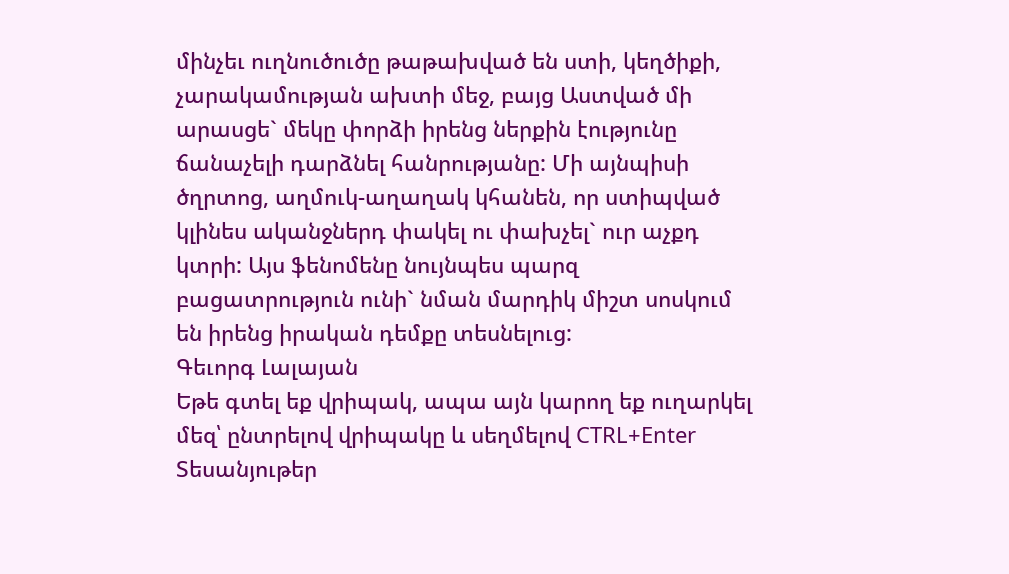մինչեւ ուղնուծուծը թաթախված են ստի, կեղծիքի, չարակամության ախտի մեջ, բայց Աստված մի արասցե` մեկը փորձի իրենց ներքին էությունը ճանաչելի դարձնել հանրությանը: Մի այնպիսի ծղրտոց, աղմուկ-աղաղակ կհանեն, որ ստիպված կլինես ականջներդ փակել ու փախչել` ուր աչքդ կտրի: Այս ֆենոմենը նույնպես պարզ բացատրություն ունի` նման մարդիկ միշտ սոսկում են իրենց իրական դեմքը տեսնելուց:
Գեւորգ Լալայան
Եթե գտել եք վրիպակ, ապա այն կարող եք ուղարկել մեզ՝ ընտրելով վրիպակը և սեղմելով CTRL+Enter
Տեսանյութեր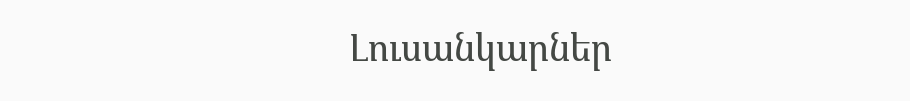Լուսանկարներ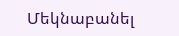Մեկնաբանել